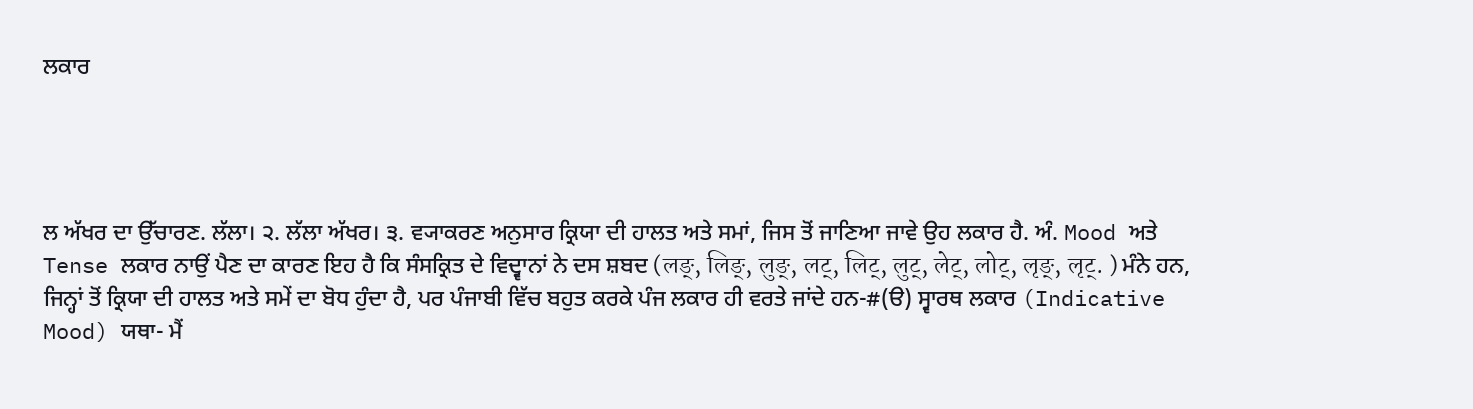ਲਕਾਰ




ਲ ਅੱਖਰ ਦਾ ਉੱਚਾਰਣ. ਲੱਲਾ। ੨. ਲੱਲਾ ਅੱਖਰ। ੩. ਵ੍ਯਾਕਰਣ ਅਨੁਸਾਰ ਕ੍ਰਿਯਾ ਦੀ ਹਾਲਤ ਅਤੇ ਸਮਾਂ, ਜਿਸ ਤੋਂ ਜਾਣਿਆ ਜਾਵੇ ਉਹ ਲਕਾਰ ਹੈ. ਅੰ. Mood ਅਤੇ Tense ਲਕਾਰ ਨਾਉਂ ਪੈਣ ਦਾ ਕਾਰਣ ਇਹ ਹੈ ਕਿ ਸੰਸਕ੍ਰਿਤ ਦੇ ਵਿਦ੍ਵਾਨਾਂ ਨੇ ਦਸ ਸ਼ਬਦ (लङ्, लिङ्, लुङ्, लट्, लिट्, लुट्, लेट्, लोट्, लृङ्, लृट्. ) ਮੰਨੇ ਹਨ, ਜਿਨ੍ਹਾਂ ਤੋਂ ਕ੍ਰਿਯਾ ਦੀ ਹਾਲਤ ਅਤੇ ਸਮੇਂ ਦਾ ਬੋਧ ਹੁੰਦਾ ਹੈ, ਪਰ ਪੰਜਾਬੀ ਵਿੱਚ ਬਹੁਤ ਕਰਕੇ ਪੰਜ ਲਕਾਰ ਹੀ ਵਰਤੇ ਜਾਂਦੇ ਹਨ-#(ੳ) ਸ੍ਵਾਰਥ ਲਕਾਰ (Indicative Mood) ਯਥਾ- ਮੈਂ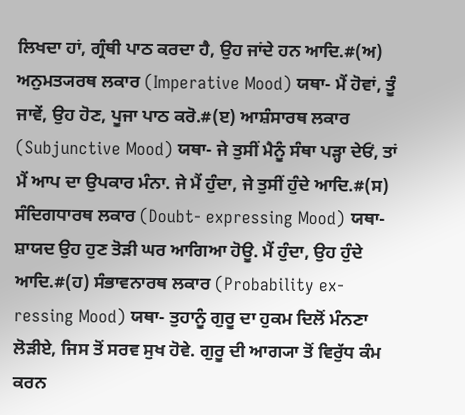ਲਿਖਦਾ ਹਾਂ, ਗ੍ਰੰਥੀ ਪਾਠ ਕਰਦਾ ਹੈ, ਉਹ ਜਾਂਦੇ ਹਨ ਆਦਿ.#(ਅ) ਅਨੁਮਤ੍ਯਰਥ ਲਕਾਰ (Imperative Mood) ਯਥਾ- ਮੈਂ ਹੋਵਾਂ, ਤੂੰ ਜਾਵੇਂ, ਉਹ ਹੋਣ, ਪੂਜਾ ਪਾਠ ਕਰੋ.#(ੲ) ਆਸ਼ੰਸਾਰਥ ਲਕਾਰ (Subjunctive Mood) ਯਥਾ- ਜੇ ਤੁਸੀਂ ਮੈਨੂੰ ਸੰਥਾ ਪੜ੍ਹਾ ਦੇਓਂ, ਤਾਂ ਮੈਂ ਆਪ ਦਾ ਉਪਕਾਰ ਮੰਨਾ. ਜੇ ਮੈਂ ਹੁੰਦਾ, ਜੇ ਤੁਸੀਂ ਹੁੰਦੇ ਆਦਿ.#(ਸ) ਸੰਦਿਗਧਾਰਥ ਲਕਾਰ (Doubt- expressing Mood) ਯਥਾ- ਸ਼ਾਯਦ ਉਹ ਹੁਣ ਤੋੜੀ ਘਰ ਆਗਿਆ ਹੋਊ. ਮੈਂ ਹੁੰਦਾ, ਉਹ ਹੁੰਦੇ ਆਦਿ.#(ਹ) ਸੰਭਾਵਨਾਰਥ ਲਕਾਰ (Probability ex- ressing Mood) ਯਥਾ- ਤੁਹਾਨੂੰ ਗੁਰੂ ਦਾ ਹੁਕਮ ਦਿਲੋਂ ਮੰਨਣਾ ਲੋੜੀਏ, ਜਿਸ ਤੋਂ ਸਰਵ ਸੁਖ ਹੋਵੇ. ਗੁਰੂ ਦੀ ਆਗ੍ਯਾ ਤੋਂ ਵਿਰੁੱਧ ਕੰਮ ਕਰਨ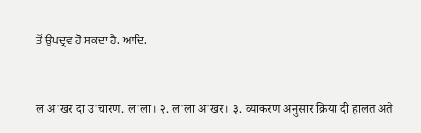ਤੋਂ ਉਪਦ੍ਰਵ ਹੋ ਸਕਦਾ ਹੈ. ਆਦਿ.


ल अॱखर दा उॱचारण. लॱला। २. लॱला अॱखर। ३. व्याकरण अनुसार क्रिया दी हालत अते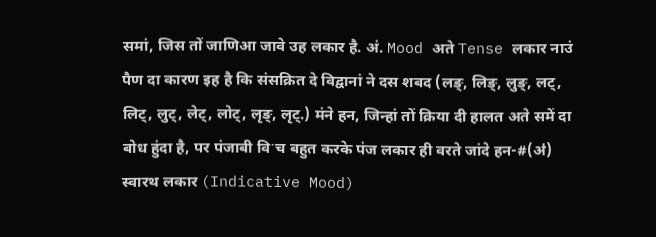समां, जिस तों जाणिआ जावे उह लकार है. अं. Mood अते Tense लकार नाउं पैण दा कारण इह है कि संसक्रित दे विद्वानां ने दस शबद (लङ्, लिङ्, लुङ्, लट्, लिट्, लुट्, लेट्, लोट्, लृङ्, लृट्.) मंने हन, जिन्हां तों क्रिया दी हालत अते समें दा बोध हुंदा है, पर पंजाबी विॱच बहुत करके पंज लकार ही वरते जांदे हन-#(ॳ) स्वारथ लकार (Indicative Mood)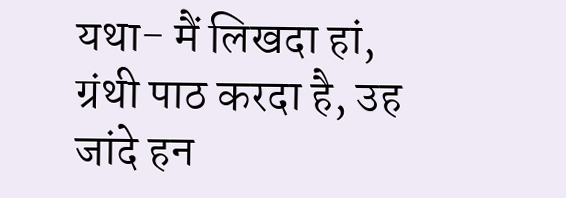यथा- मैं लिखदा हां, ग्रंथी पाठ करदा है, उह जांदे हन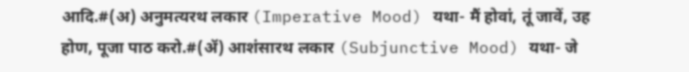आदि.#(अ) अनुमत्यरथ लकार (Imperative Mood) यथा- मैं होवां, तूं जावें, उह होण, पूजा पाठ करो.#(ॲ) आशंसारथ लकार (Subjunctive Mood) यथा- जे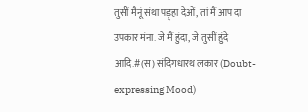तुसीं मैनूं संथा पड़्हा देओं, तां मैं आप दा उपकार मंना. जे मैं हुंदा, जे तुसीं हुंदे आदि.#(स) संदिगधारथ लकार (Doubt- expressing Mood)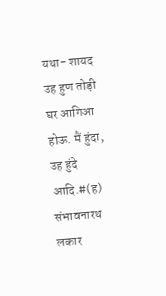यथा- शायद उह हुण तोड़ी घर आगिआ होऊ. मैं हुंदा, उह हुंदे आदि.#(ह) संभावनारथ लकार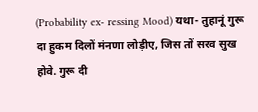(Probability ex- ressing Mood) यथा- तुहानूं गुरू दा हुकम दिलों मंनणा लोड़ीए, जिस तों सरव सुख होवे. गुरू दी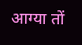आग्या तों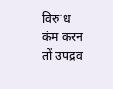विरुॱध कंम करन तों उपद्रव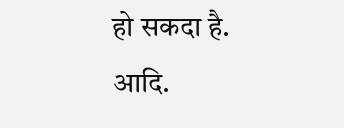हो सकदा है. आदि.